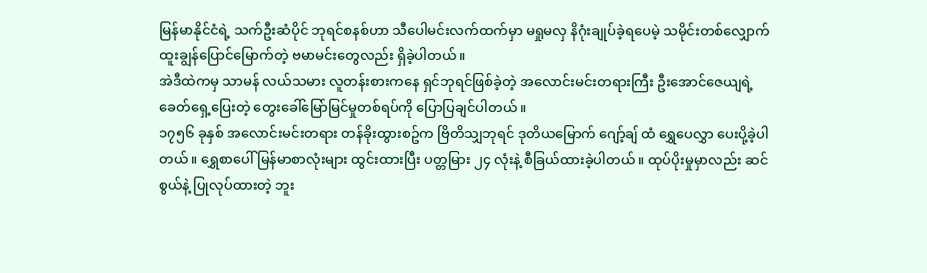မြန်မာနိုင်ငံရဲ့ သက်ဦးဆံပိုင် ဘုရင်စနစ်ဟာ သီပေါမင်းလက်ထက်မှာ မရှုမလှ နိဂုံးချုပ်ခဲ့ရပေမဲ့ သမိုင်းတစ်လျှောက် ထူးချွန်ပြောင်မြောက်တဲ့ ဗမာမင်းတွေလည်း ရှိခဲ့ပါတယ်။
အဲဒီထဲကမှ သာမန် လယ်သမား လူတန်းစားကနေ ရှင်ဘုရင်ဖြစ်ခဲ့တဲ့ အလောင်းမင်းတရားကြီး ဦးအောင်ဇေယျရဲ့ ခေတ်ရှေ့ပြေးတဲ့ တွေးခေါ်မြော်မြင်မှုတစ်ရပ်ကို ပြောပြချင်ပါတယ်။
၁၇၅၆ ခုနှစ် အလောင်းမင်းတရား တန်ခိုးထွားစဥ်က ဗြိတိသျှဘုရင် ဒုတိယမြောက် ဂျော့်ချ် ထံ ရွှေပေလွှာ ပေးပို့ခဲ့ပါတယ်။ ရွှေစာပေါ် မြန်မာစာလုံးများ ထွင်းထားပြီး ပတ္တမြား ၂၄ လုံးနဲ့ စီခြယ်ထားခဲ့ပါတယ်။ ထုပ်ပိုးမှုမှာလည်း ဆင်စွယ်နဲ့ ပြုလုပ်ထားတဲ့ ဘူး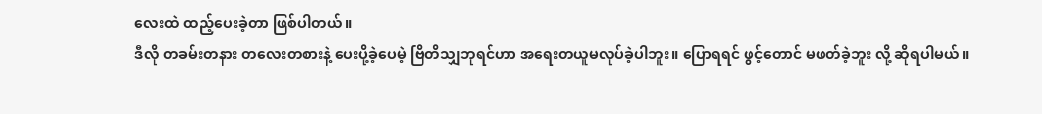လေးထဲ ထည့်ပေးခဲ့တာ ဖြစ်ပါတယ်။
ဒီလို တခမ်းတနား တလေးတစားနဲ့ ပေးပို့ခဲ့ပေမဲ့ ဗြိတိသျှဘုရင်ဟာ အရေးတယူမလုပ်ခဲ့ပါဘူး။ ပြောရရင် ဖွင့်တောင် မဖတ်ခဲ့ဘူး လို့ ဆိုရပါမယ်။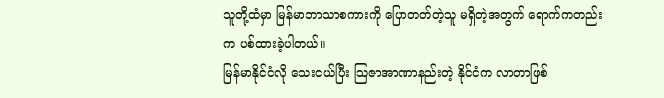သူတို့ထံမှာ မြန်မာဘာသာစကားကို ပြောတတ်တဲ့သူ မရှိတဲ့အတွက် ရောက်ကတည်းက ပစ်ထားခဲ့ပါတယ်။
မြန်မာနိုင်ငံလို သေးငယ်ပြီး သြဇာအာဏာနည်းတဲ့ နိုင်ငံက လာတာဖြစ်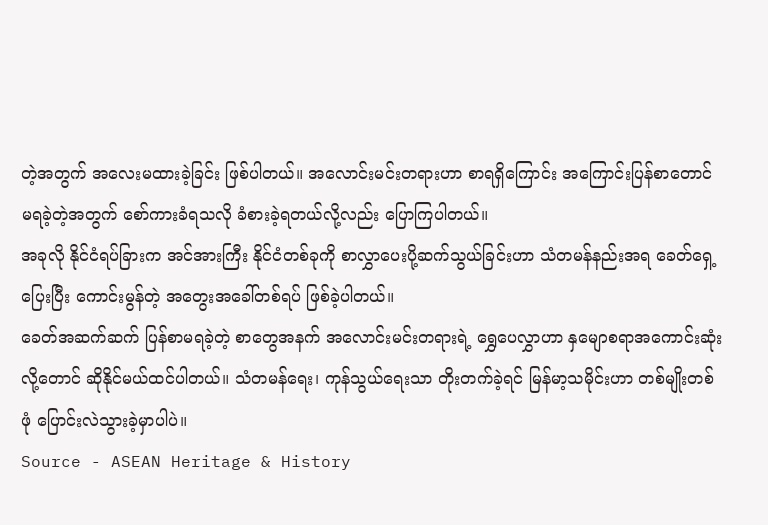တဲ့အတွက် အလေးမထားခဲ့ခြင်း ဖြစ်ပါတယ်။ အလောင်းမင်းတရားဟာ စာရရှိကြောင်း အကြောင်းပြန်စာတောင် မရခဲ့တဲ့အတွက် စော်ကားခံရသလို ခံစားခဲ့ရတယ်လို့လည်း ပြောကြပါတယ်။
အခုလို နိုင်ငံရပ်ခြားက အင်အားကြီး နိုင်ငံတစ်ခုကို စာလွှာပေးပို့ဆက်သွယ်ခြင်းဟာ သံတမန်နည်းအရ ခေတ်ရှေ့ပြေးပြီး ကောင်းမွန်တဲ့ အတွေးအခေါ်တစ်ရပ် ဖြစ်ခဲ့ပါတယ်။
ခေတ်အဆက်ဆက် ပြန်စာမရခဲ့တဲ့ စာတွေအနက် အလောင်းမင်းတရားရဲ့ ရွှေပေလွှာဟာ နှမျောစရာအကောင်းဆုံးလို့တောင် ဆိုနိုင်မယ်ထင်ပါတယ်။ သံတမန်ရေး၊ ကုန်သွယ်ရေးသာ တိုးတက်ခဲ့ရင် မြန်မာ့သမိုင်းဟာ တစ်မျိုးတစ်ဖုံ ပြောင်းလဲသွားခဲ့မှာပါပဲ။
Source - ASEAN Heritage & History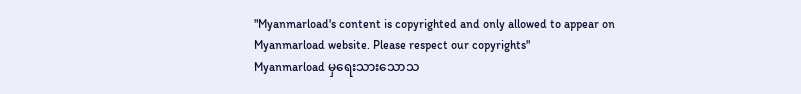"Myanmarload's content is copyrighted and only allowed to appear on Myanmarload website. Please respect our copyrights"
Myanmarload မှရေးသားသောသ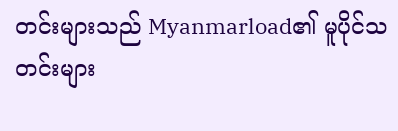တင်းများသည် Myanmarload၏ မူပိုင်သတင်းများ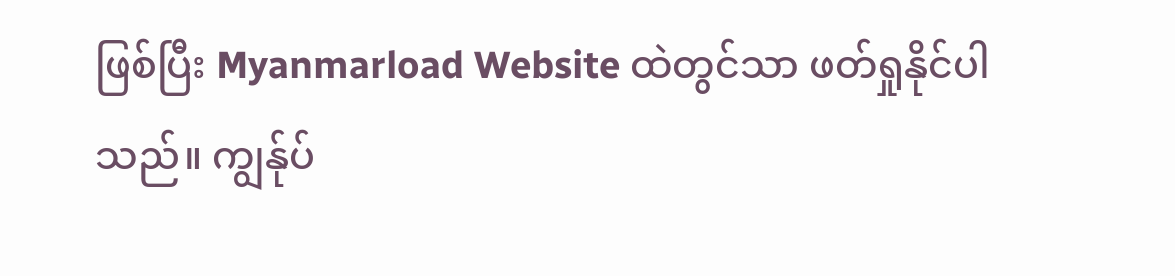ဖြစ်ပြီး Myanmarload Website ထဲတွင်သာ ဖတ်ရှုနိုင်ပါသည်။ ကျွန်ုပ်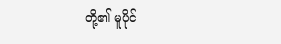တို့၏ မူပိုင်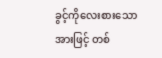ခွင့်ကိုလေးစားသောအားဖြင့် တစ်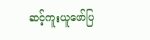ဆင့်ကူးယူဖော်ပြ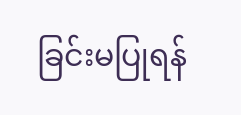ခြင်းမပြုရန်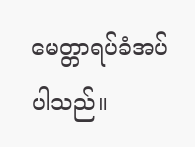မေတ္တာရပ်ခံအပ်ပါသည်။